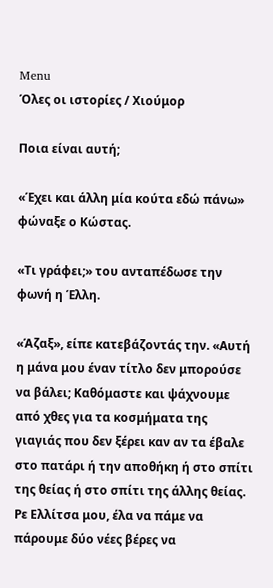Menu
Όλες οι ιστορίες / Χιούμορ

Ποια είναι αυτή;

«Έχει και άλλη μία κούτα εδώ πάνω» φώναξε ο Κώστας.

«Τι γράφει;» του ανταπέδωσε την φωνή η Έλλη.

«Άζαξ», είπε κατεβάζοντάς την. «Αυτή η μάνα μου έναν τίτλο δεν μπορούσε να βάλει; Καθόμαστε και ψάχνουμε από χθες για τα κοσμήματα της γιαγιάς που δεν ξέρει καν αν τα έβαλε στο πατάρι ή την αποθήκη ή στο σπίτι της θείας ή στο σπίτι της άλλης θείας. Ρε Ελλίτσα μου, έλα να πάμε να πάρουμε δύο νέες βέρες να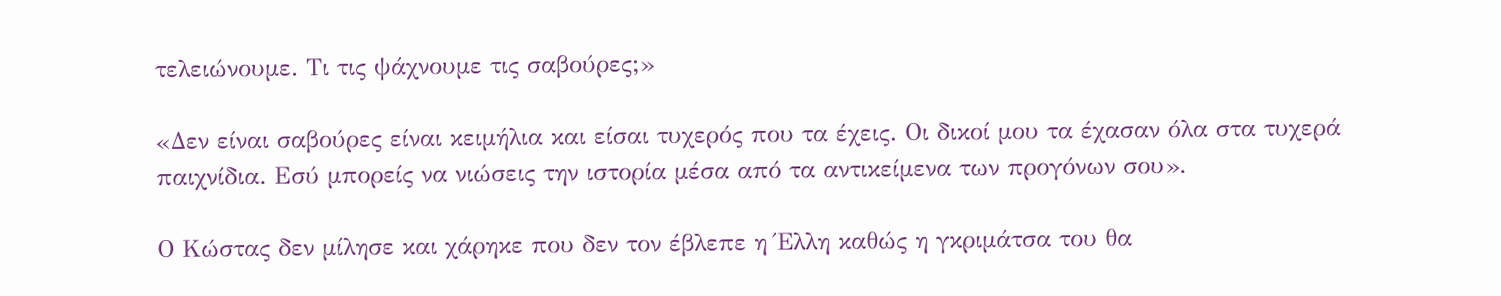τελειώνουμε. Τι τις ψάχνουμε τις σαβούρες;»

«Δεν είναι σαβούρες είναι κειμήλια και είσαι τυχερός που τα έχεις. Οι δικοί μου τα έχασαν όλα στα τυχερά παιχνίδια. Εσύ μπορείς να νιώσεις την ιστορία μέσα από τα αντικείμενα των προγόνων σου».

Ο Κώστας δεν μίλησε και χάρηκε που δεν τον έβλεπε η Έλλη καθώς η γκριμάτσα του θα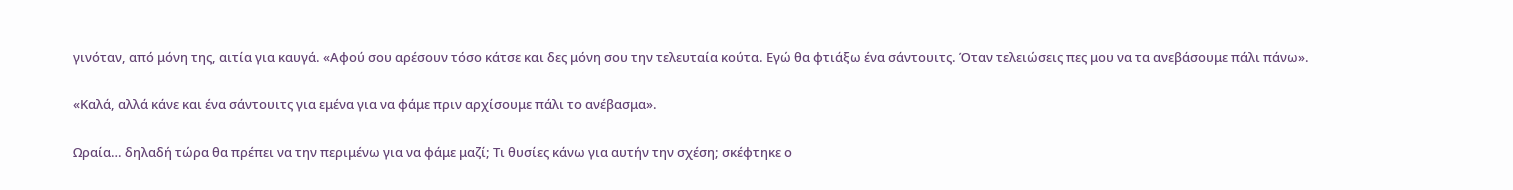γινόταν, από μόνη της, αιτία για καυγά. «Αφού σου αρέσουν τόσο κάτσε και δες μόνη σου την τελευταία κούτα. Εγώ θα φτιάξω ένα σάντουιτς. Όταν τελειώσεις πες μου να τα ανεβάσουμε πάλι πάνω».

«Καλά, αλλά κάνε και ένα σάντουιτς για εμένα για να φάμε πριν αρχίσουμε πάλι το ανέβασμα».

Ωραία… δηλαδή τώρα θα πρέπει να την περιμένω για να φάμε μαζί; Τι θυσίες κάνω για αυτήν την σχέση; σκέφτηκε ο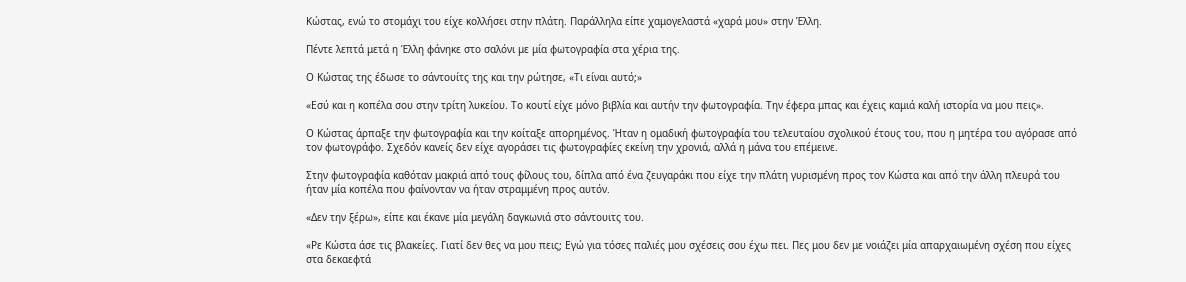Κώστας, ενώ το στομάχι του είχε κολλήσει στην πλάτη. Παράλληλα είπε χαμογελαστά «χαρά μου» στην Έλλη.

Πέντε λεπτά μετά η Έλλη φάνηκε στο σαλόνι με μία φωτογραφία στα χέρια της.

Ο Κώστας της έδωσε το σάντουίτς της και την ρώτησε, «Τι είναι αυτό;»

«Εσύ και η κοπέλα σου στην τρίτη λυκείου. Το κουτί είχε μόνο βιβλία και αυτήν την φωτογραφία. Την έφερα μπας και έχεις καμιά καλή ιστορία να μου πεις».

Ο Κώστας άρπαξε την φωτογραφία και την κοίταξε απορημένος. Ήταν η ομαδική φωτογραφία του τελευταίου σχολικού έτους του, που η μητέρα του αγόρασε από τον φωτογράφο. Σχεδόν κανείς δεν είχε αγοράσει τις φωτογραφίες εκείνη την χρονιά, αλλά η μάνα του επέμεινε.

Στην φωτογραφία καθόταν μακριά από τους φίλους του, δίπλα από ένα ζευγαράκι που είχε την πλάτη γυρισμένη προς τον Κώστα και από την άλλη πλευρά του ήταν μία κοπέλα που φαίνονταν να ήταν στραμμένη προς αυτόν.

«Δεν την ξέρω», είπε και έκανε μία μεγάλη δαγκωνιά στο σάντουιτς του.

«Ρε Κώστα άσε τις βλακείες. Γιατί δεν θες να μου πεις; Εγώ για τόσες παλιές μου σχέσεις σου έχω πει. Πες μου δεν με νοιάζει μία απαρχαιωμένη σχέση που είχες στα δεκαεφτά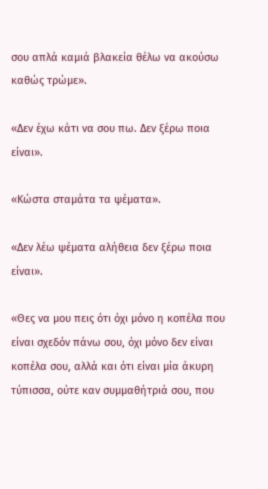σου απλά καμιά βλακεία θέλω να ακούσω καθώς τρώμε».

«Δεν έχω κάτι να σου πω. Δεν ξέρω ποια είναι».

«Κώστα σταμάτα τα ψέματα».

«Δεν λέω ψέματα αλήθεια δεν ξέρω ποια είναι».

«Θες να μου πεις ότι όχι μόνο η κοπέλα που είναι σχεδόν πάνω σου, όχι μόνο δεν είναι κοπέλα σου, αλλά και ότι είναι μία άκυρη τύπισσα, ούτε καν συμμαθήτριά σου, που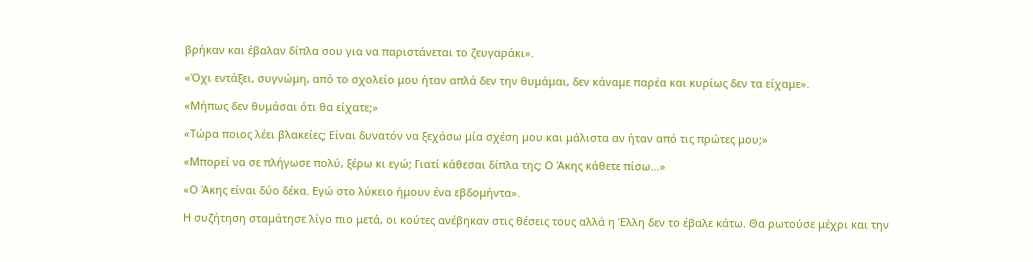βρήκαν και έβαλαν δίπλα σου για να παριστάνεται το ζευγαράκι».

«Όχι εντάξει, συγνώμη, από το σχολείο μου ήταν απλά δεν την θυμάμαι, δεν κάναμε παρέα και κυρίως δεν τα είχαμε».

«Μήπως δεν θυμάσαι ότι θα είχατε;»

«Τώρα ποιος λέει βλακείες; Είναι δυνατόν να ξεχάσω μία σχέση μου και μάλιστα αν ήταν από τις πρώτες μου;»

«Μπορεί να σε πλήγωσε πολύ, ξέρω κι εγώ; Γιατί κάθεσαι δίπλα της; Ο Άκης κάθετε πίσω…»

«Ο Άκης είναι δύο δέκα. Εγώ στο λύκειο ήμουν ένα εβδομήντα».

Η συζήτηση σταμάτησε λίγο πιο μετά, οι κούτες ανέβηκαν στις θέσεις τους αλλά η Έλλη δεν το έβαλε κάτω. Θα ρωτούσε μέχρι και την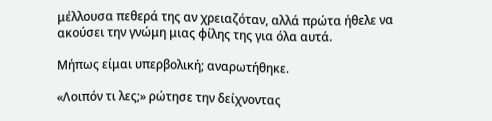μέλλουσα πεθερά της αν χρειαζόταν, αλλά πρώτα ήθελε να ακούσει την γνώμη μιας φίλης της για όλα αυτά.

Μήπως είμαι υπερβολική; αναρωτήθηκε.

«Λοιπόν τι λες;» ρώτησε την δείχνοντας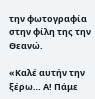την φωτογραφία στην φίλη της την Θεανώ.

«Καλέ αυτήν την ξέρω… Α! Πάμε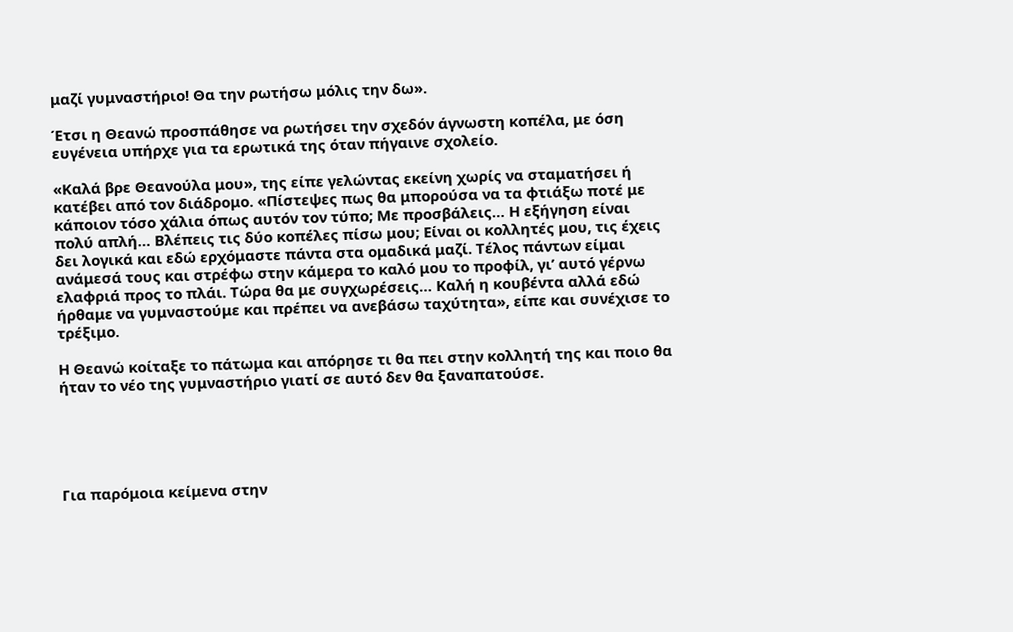μαζί γυμναστήριο! Θα την ρωτήσω μόλις την δω».

Έτσι η Θεανώ προσπάθησε να ρωτήσει την σχεδόν άγνωστη κοπέλα, με όση ευγένεια υπήρχε για τα ερωτικά της όταν πήγαινε σχολείο.

«Καλά βρε Θεανούλα μου», της είπε γελώντας εκείνη χωρίς να σταματήσει ή κατέβει από τον διάδρομο. «Πίστεψες πως θα μπορούσα να τα φτιάξω ποτέ με κάποιον τόσο χάλια όπως αυτόν τον τύπο; Με προσβάλεις… Η εξήγηση είναι πολύ απλή… Βλέπεις τις δύο κοπέλες πίσω μου; Είναι οι κολλητές μου, τις έχεις δει λογικά και εδώ ερχόμαστε πάντα στα ομαδικά μαζί. Τέλος πάντων είμαι ανάμεσά τους και στρέφω στην κάμερα το καλό μου το προφίλ, γι’ αυτό γέρνω ελαφριά προς το πλάι. Τώρα θα με συγχωρέσεις… Καλή η κουβέντα αλλά εδώ ήρθαμε να γυμναστούμε και πρέπει να ανεβάσω ταχύτητα», είπε και συνέχισε το τρέξιμο.

Η Θεανώ κοίταξε το πάτωμα και απόρησε τι θα πει στην κολλητή της και ποιο θα ήταν το νέο της γυμναστήριο γιατί σε αυτό δεν θα ξαναπατούσε.





Για παρόμοια κείμενα στην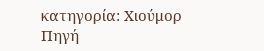κατηγορία: Χιούμορ
Πηγή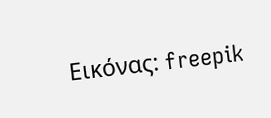Εικόνας: freepik